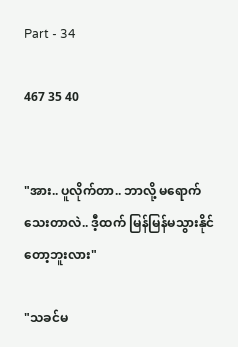Part - 34

467 35 40


"အား.. ပူလိုက်တာ.. ဘာလို့ မရောက်သေးတာလဲ.. ဒီ့ထက် မြန်မြန်မသွားနိုင်တော့ဘူးလား"

"သခင်မ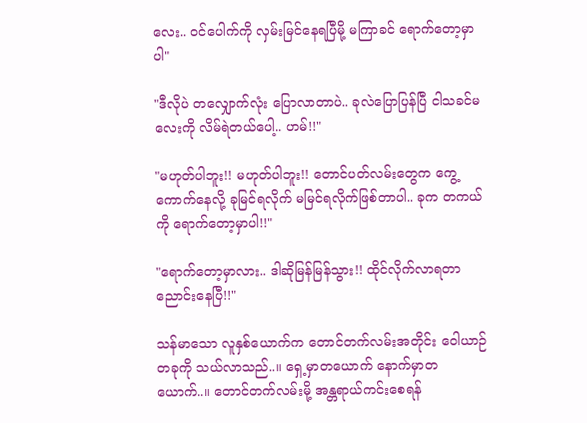လေး.. ဝင်ပေါက်ကို လှမ်းမြင်နေရပြီမို့ မကြာခင် ရောက်တော့မှာပါ"

"ဒီလိုပဲ တလျှောက်လုံး ပြောလာတာပဲ.. ခုလဲပြောပြန်ပြီ ငါသခင်မလေးကို လိမ်ရဲတယ်ပေါ့.. ဟမ်!!"

"မဟုတ်ပါဘူး!! မဟုတ်ပါဘူး!! တောင်ပတ်လမ်းတွေက ကွေ့ကောက်နေလို့ ခုမြင်ရလိုက် မမြင်ရလိုက်ဖြစ်တာပါ.. ခုက တကယ်ကို ရောက်တော့မှာပါ!!"

"ရောက်တော့မှာလား.. ဒါဆိုမြန်မြန်သွား!! ထိုင်လိုက်လာရတာ ညောင်းနေပြီ!!"

သန်မာသော လူနှစ်ယောက်က တောင်တက်လမ်းအတိုင်း ဝေါယာဉ်တခုကို သယ်လာသည်..။ ရှေ့မှာတယောက် နောက်မှာတယောက်..။ တောင်တက်လမ်းမို့ အန္တရာယ်ကင်းစေရန်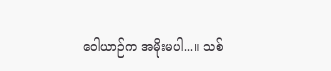ဝေါယာဉ်က အမိုးမပါ...။ သစ်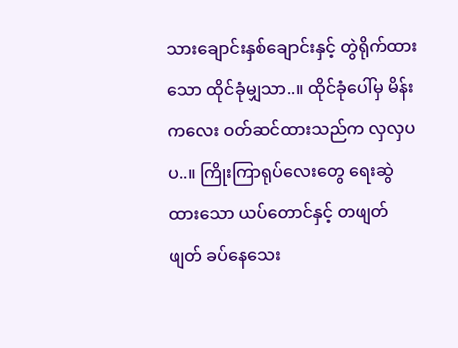သားချောင်းနှစ်ချောင်းနှင့် တွဲရိုက်ထားသော ထိုင်ခုံမျှသာ..။ ထိုင်ခုံပေါ်မှ မိန်းကလေး ဝတ်ဆင်ထားသည်က လှလှပပ..။ ကြိုးကြာရုပ်လေးတွေ ရေးဆွဲထားသော ယပ်တောင်နှင့် တဖျတ်ဖျတ် ခပ်နေသေး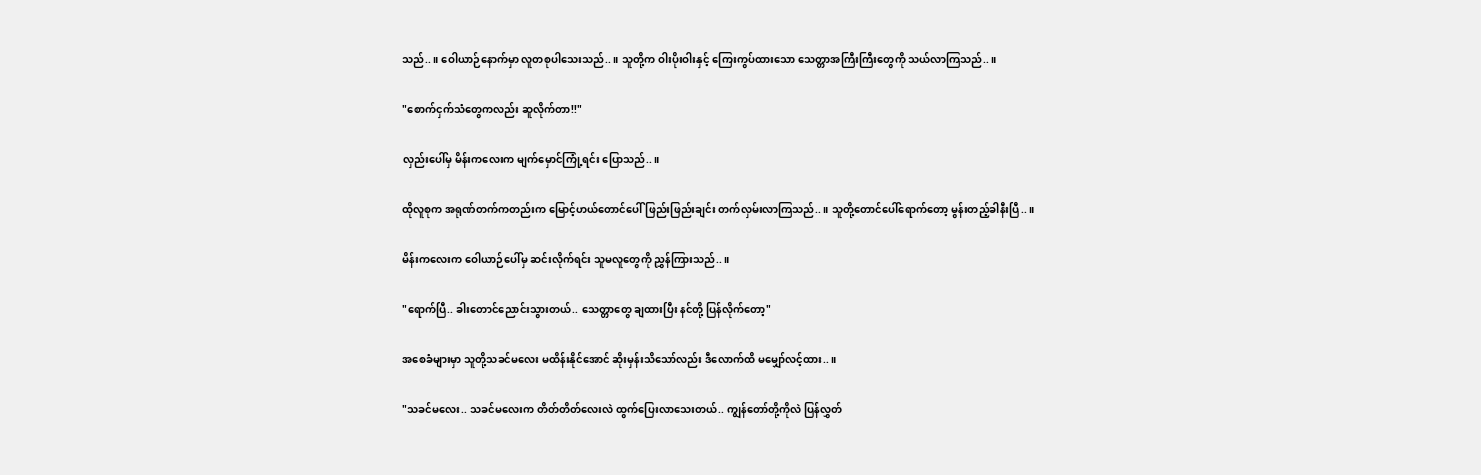သည်..။ ဝေါယာဉ်နောက်မှာ လူတစုပါသေးသည်..။ သူတို့က ဝါးပိုးဝါးနှင့် ကြေးကွပ်ထားသော သေတ္တာအကြီးကြီးတွေကို သယ်လာကြသည်..။

"စောက်ငှက်သံတွေကလည်း ဆူလိုက်တာ!!"

လှည်းပေါ်မှ မိန်းကလေးက မျက်မှောင်ကြုံ့ရင်း ပြောသည်..။

ထိုလူစုက အရုဏ်တက်ကတည်းက မြောင့်ဟယ်တောင်ပေါ် ဖြည်းဖြည်းချင်း တက်လှမ်းလာကြသည်..။ သူတို့တောင်ပေါ်ရောက်တော့ မွန်းတည့်ခါနီးပြီ..။

မိန်းကလေးက ဝေါယာဉ်ပေါ်မှ ဆင်းလိုက်ရင်း သူမလူတွေကို ညွှန်ကြားသည်..။

"ရောက်ပြီ.. ခါးတောင်ညောင်းသွားတယ်.. သေတ္တာတွေ ချထားပြီး နင်တို့ ပြန်လိုက်တော့"

အစေခံများမှာ သူတို့သခင်မလေး မထိန်းနိုင်အောင် ဆိုးမှန်းသိသော်လည်း ဒီလောက်ထိ မမျှော်လင့်ထား..။

"သခင်မလေး.. သခင်မလေးက တိတ်တိတ်လေးလဲ ထွက်ပြေးလာသေးတယ်.. ကျွန်တော်တို့ကိုလဲ ပြန်လွှတ်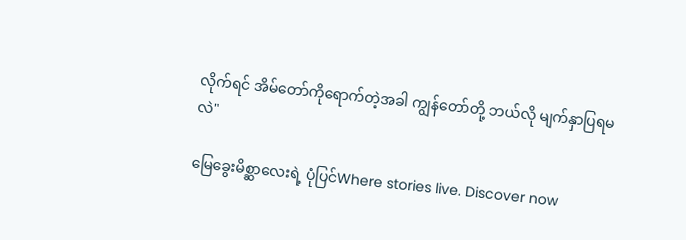လိုက်ရင် အိမ်တော်ကိုရောက်တဲ့အခါ ကျွန်တော်တို့ ဘယ်လို မျက်နှာပြရမလဲ"

မြေ‌ခွေးမိစ္ဆာလေးရဲ့ ပုံပြင်Where stories live. Discover now